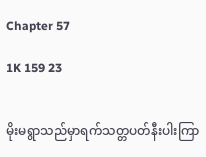Chapter 57

1K 159 23


မိုးမရွာသည်မှာရက်သတ္တပတ်နီးပါးကြာ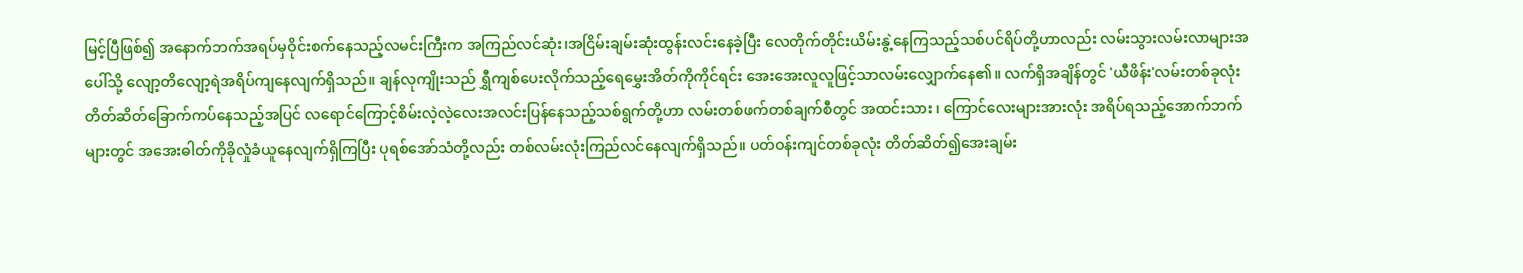မြင့်ပြီဖြစ်၍ အနောက်ဘက်အရပ်မှဝိုင်းစက်နေသည့်လမင်းကြီးက အကြည်လင်ဆုံး၊အငြိမ်းချမ်းဆုံးထွန်းလင်းနေခဲ့ပြီး လေတိုက်တိုင်းယိမ်းနွဲ့နေကြသည့်သစ်ပင်ရိပ်တို့ဟာလည်း လမ်းသွားလမ်းလာများအပေါ်သို့ လျော့တိလျော့ရဲအရိပ်ကျနေလျက်ရှိသည်။ ချန်လုကျိုးသည် ရွှီကျစ်ပေးလိုက်သည့်ရေမွှေးအိတ်ကိုကိုင်ရင်း အေးအေးလူလူဖြင့်သာလမ်းလျှောက်နေ၏။ လက်ရှိအချိန်တွင် 'ယီဖိန်း'လမ်းတစ်ခုလုံး တိတ်ဆိတ်ခြောက်ကပ်နေသည့်အပြင် လရောင်ကြောင့်စိမ်းလဲ့လဲ့လေးအလင်းပြန်နေသည့်သစ်ရွက်တို့ဟာ လမ်းတစ်ဖက်တစ်ချက်စီတွင် အထင်းသား ၊ ကြောင်လေးများအားလုံး အရိပ်ရသည့်အောက်ဘက်များတွင် အအေးဓါတ်ကိုခိုလှုံခံယူနေလျက်ရှိကြပြီး ပုရစ်အော်သံတို့လည်း တစ်လမ်းလုံးကြည်လင်နေလျက်ရှိသည်။ ပတ်ဝန်းကျင်တစ်ခုလုံး တိတ်ဆိတ်၍အေးချမ်း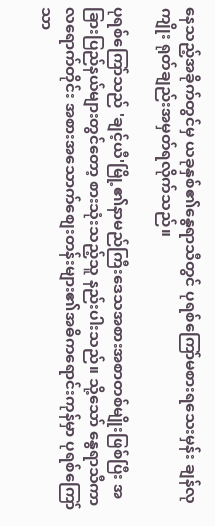နေသည့်အခိုက်တွင်မှ ယခုနှစ်၏နွေရာသီတွင် ပုရစ်ကြော်မစားရသေးမှန်း ချန်လုကျိုး ရုတ်ချည်းအမှတ်ရလိုက်သည်။

ပုရစ်ကြော်သည် 'ချင့်ယီ'မြို့၏နာမည်ကြီးဒေသအစားအစာတစ်မျိုးဖြစ်ပြီး အခြားပြည်နယ်များတွင်တော့ စားသုံးသည့်သူ နည်းပါးသည်။ သို့သော် နွေရာသီကာလရောက်တိုင်း အစားအသောက်စျေးတန်းများ၏အဓိကရောင်းကုန်မှာ ပုရစ်ကြော်သာ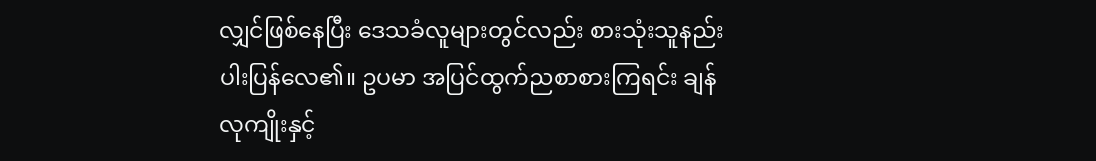လျှင်ဖြစ်နေပြီး ဒေသခံလူများတွင်လည်း စားသုံးသူနည်းပါးပြန်လေ၏။ ဥပမာ အပြင်ထွက်ညစာစားကြရင်း ချန်လုကျိုးနှင့်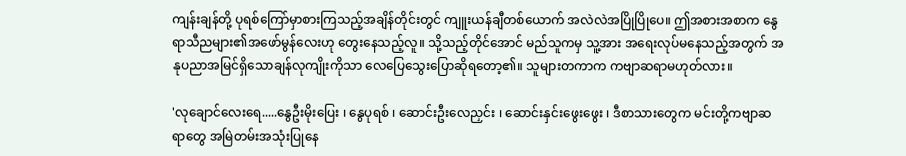ကျန်းချန်တို့ ပုရစ်ကြော်မှာစားကြသည့်အချိန်တိုင်းတွင် ကျူးယန်ချီတစ်ယောက် အလဲလဲအပြိုပြိုပေ။ ဤအစားအစာက နွေရာသီညများ၏အဖော်မွန်လေးဟု တွေးနေသည့်လူ။ သို့သည့်တိုင်အောင် မည်သူကမှ သူ့အား အရေးလုပ်မနေသည့်အတွက် အနုပညာအမြင်ရှိသောချန်လုကျိုးကိုသာ လေပြေသွေးပြောဆိုရတော့၏။ သူများတကာက ကဗျာဆရာမဟုတ်လား။

'လုချောင်လေးရေ.....နွေဦးမိုးပြေး ၊ နွေပုရစ် ၊ ဆောင်းဦးလေညှင်း ၊ ဆောင်းနှင်းဖွေးဖွေး ၊ ဒီစာသားတွေက မင်းတို့ကဗျာဆရာတွေ အမြဲတမ်းအသုံးပြုနေ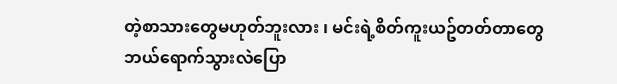တဲ့စာသားတွေမဟုတ်ဘူးလား ၊ မင်းရဲ့စိတ်ကူးယဥ်တတ်တာတွေ ဘယ်ရောက်သွားလဲပြော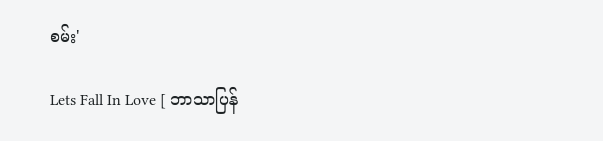စမ်း'

Lets Fall In Love [ ဘာသာပြန်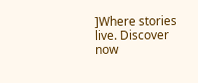]Where stories live. Discover now